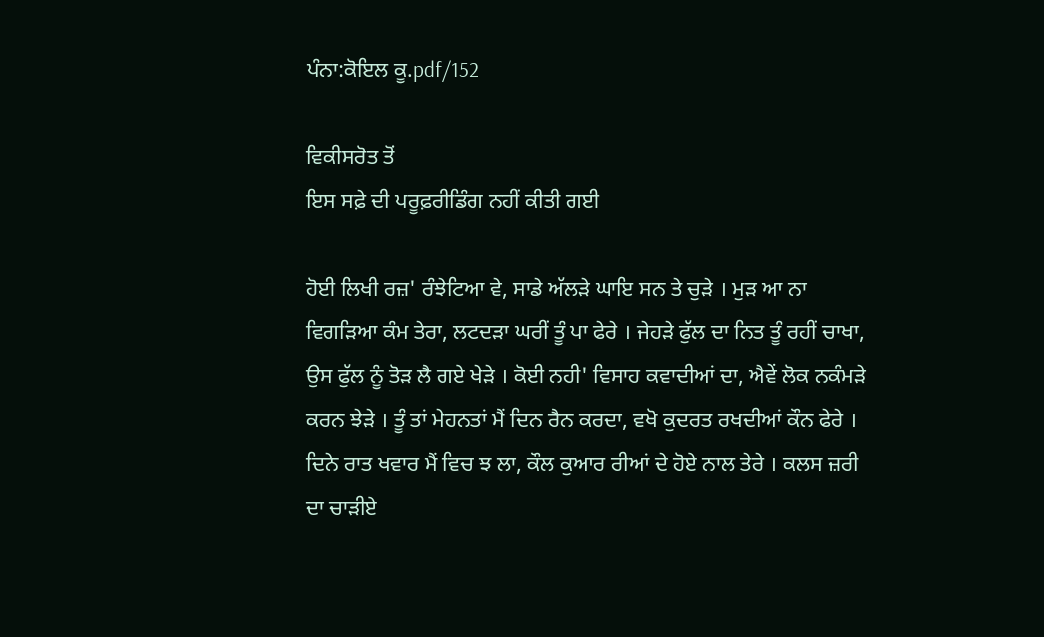ਪੰਨਾ:ਕੋਇਲ ਕੂ.pdf/152

ਵਿਕੀਸਰੋਤ ਤੋਂ
ਇਸ ਸਫ਼ੇ ਦੀ ਪਰੂਫ਼ਰੀਡਿੰਗ ਨਹੀਂ ਕੀਤੀ ਗਈ

ਹੋਈ ਲਿਖੀ ਰਜ਼' ਰੰਝੇਟਿਆ ਵੇ, ਸਾਡੇ ਅੱਲੜੇ ਘਾਇ ਸਨ ਤੇ ਚੁੜੇ । ਮੁੜ ਆ ਨਾ ਵਿਗੜਿਆ ਕੰਮ ਤੇਰਾ, ਲਟਦੜਾ ਘਰੀਂ ਤੂੰ ਪਾ ਫੇਰੇ । ਜੇਹੜੇ ਫੁੱਲ ਦਾ ਨਿਤ ਤੂੰ ਰਹੀਂ ਚਾਖਾ, ਉਸ ਫੁੱਲ ਨੂੰ ਤੋੜ ਲੈ ਗਏ ਖੇੜੇ । ਕੋਈ ਨਹੀ' ਵਿਸਾਹ ਕਵਾਦੀਆਂ ਦਾ, ਐਵੇਂ ਲੋਕ ਨਕੰਮੜੇ ਕਰਨ ਝੇੜੇ । ਤੂੰ ਤਾਂ ਮੇਹਨਤਾਂ ਮੈਂ ਦਿਨ ਰੈਨ ਕਰਦਾ, ਵਖੋ ਕੁਦਰਤ ਰਖਦੀਆਂ ਕੌਨ ਫੇਰੇ । ਦਿਨੇ ਰਾਤ ਖਵਾਰ ਮੈਂ ਵਿਚ ਝ ਲਾ, ਕੌਲ ਕੁਆਰ ਰੀਆਂ ਦੇ ਹੋਏ ਨਾਲ ਤੇਰੇ । ਕਲਸ ਜ਼ਰੀ ਦਾ ਚਾੜੀਏ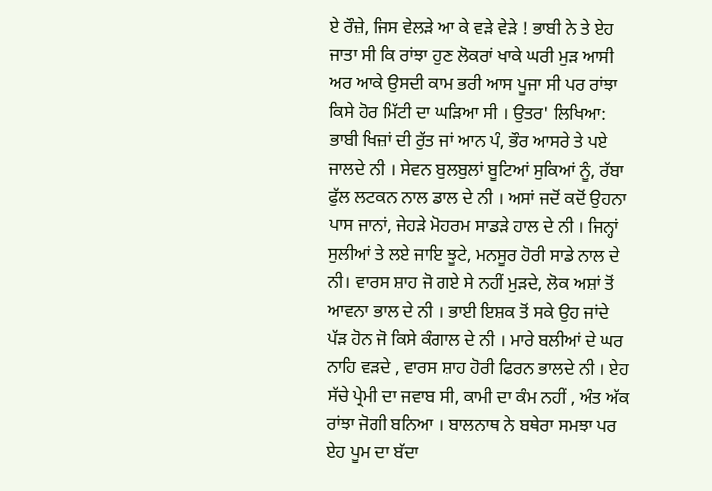ਏ ਰੌਜ਼ੇ, ਜਿਸ ਵੇਲੜੇ ਆ ਕੇ ਵੜੇ ਵੇੜੇ ! ਭਾਬੀ ਨੇ ਤੇ ਏਹ ਜਾਤਾ ਸੀ ਕਿ ਰਾਂਝਾ ਹੁਣ ਲੋਕਰਾਂ ਖਾਕੇ ਘਰੀ ਮੁੜ ਆਸੀ ਅਰ ਆਕੇ ਉਸਦੀ ਕਾਮ ਭਰੀ ਆਸ ਪੂਜਾ ਸੀ ਪਰ ਰਾਂਝਾ ਕਿਸੇ ਹੋਰ ਮਿੱਟੀ ਦਾ ਘੜਿਆ ਸੀ । ਉਤਰ' ਲਿਖਿਆ: ਭਾਬੀ ਖਿਜ਼ਾਂ ਦੀ ਰੁੱਤ ਜਾਂ ਆਨ ਪੰ, ਭੌਰ ਆਸਰੇ ਤੇ ਪਏ ਜਾਲਦੇ ਨੀ । ਸੇਵਨ ਬੁਲਬੁਲਾਂ ਬੂਟਿਆਂ ਸੁਕਿਆਂ ਨੂੰ, ਰੱਬਾ ਫੁੱਲ ਲਟਕਨ ਨਾਲ ਡਾਲ ਦੇ ਨੀ । ਅਸਾਂ ਜਦੋਂ ਕਦੋਂ ਉਹਨਾ ਪਾਸ ਜਾਨਾਂ, ਜੇਹੜੇ ਮੋਹਰਮ ਸਾਡੜੇ ਹਾਲ ਦੇ ਨੀ । ਜਿਨ੍ਹਾਂ ਸੁਲੀਆਂ ਤੇ ਲਏ ਜਾਇ ਝੂਟੇ, ਮਨਸੂਰ ਹੋਰੀ ਸਾਡੇ ਨਾਲ ਦੇ ਨੀ। ਵਾਰਸ ਸ਼ਾਹ ਜੋ ਗਏ ਸੇ ਨਹੀਂ ਮੁੜਦੇ, ਲੋਕ ਅਸ਼ਾਂ ਤੋਂ ਆਵਨਾ ਭਾਲ ਦੇ ਨੀ । ਭਾਈ ਇਸ਼ਕ ਤੋਂ ਸਕੇ ਉਹ ਜਾਂਦੇ ਪੱੜ ਹੋਨ ਜੋ ਕਿਸੇ ਕੰਗਾਲ ਦੇ ਨੀ । ਮਾਰੇ ਬਲੀਆਂ ਦੇ ਘਰ ਨਾਹਿ ਵੜਦੇ , ਵਾਰਸ ਸ਼ਾਹ ਹੋਰੀ ਫਿਰਨ ਭਾਲਦੇ ਨੀ । ਏਹ ਸੱਚੇ ਪ੍ਰੇਮੀ ਦਾ ਜਵਾਬ ਸੀ, ਕਾਮੀ ਦਾ ਕੰਮ ਨਹੀਂ , ਅੰਤ ਅੱਕ ਰਾਂਝਾ ਜੋਗੀ ਬਨਿਆ । ਬਾਲਨਾਥ ਨੇ ਬਥੇਰਾ ਸਮਝਾ ਪਰ ਏਹ ਪੂਮ ਦਾ ਬੱਦਾ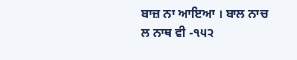ਬਾਜ਼ ਨਾ ਆਇਆ । ਬਾਲ ਨਾਚ ਲ ਨਾਥ ਵੀ -੧੫੨